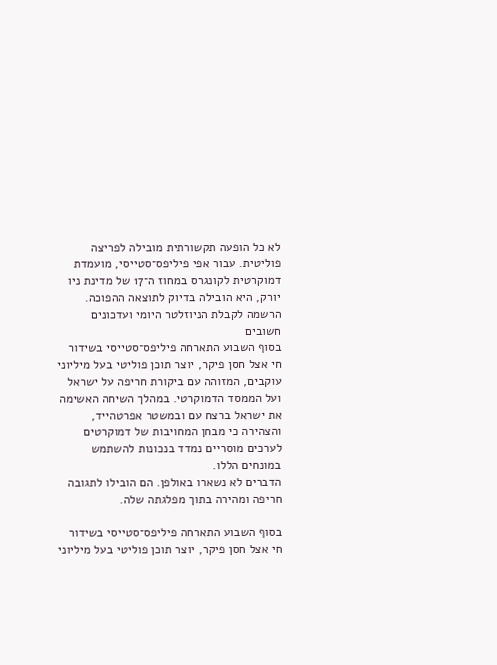לא כל הופעה תקשורתית מובילה לפריצה פוליטית. עבור אפי פיליפס־סטייסי, מועמדת דמוקרטית לקונגרס במחוז ה־17 של מדינת ניו יורק, היא הובילה בדיוק לתוצאה ההפוכה.
הרשמה לקבלת הניוזלטר היומי ועדכונים חשובים
בסוף השבוע התארחה פיליפס־סטייסי בשידור חי אצל חסן פיקר, יוצר תוכן פוליטי בעל מיליוני עוקבים, המזוהה עם ביקורת חריפה על ישראל ועל הממסד הדמוקרטי. במהלך השיחה האשימה את ישראל ברצח עם ובמשטר אפרטהייד, והצהירה כי מבחן המחויבות של דמוקרטים לערכים מוסריים נמדד בנכונות להשתמש במונחים הללו.
הדברים לא נשארו באולפן. הם הובילו לתגובה חריפה ומהירה בתוך מפלגתה שלה.

בסוף השבוע התארחה פיליפס־סטייסי בשידור חי אצל חסן פיקר, יוצר תוכן פוליטי בעל מיליוני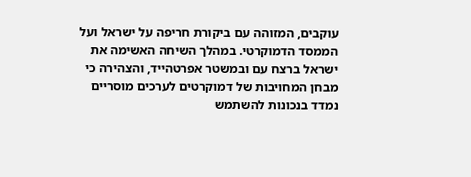עוקבים, המזוהה עם ביקורת חריפה על ישראל ועל הממסד הדמוקרטי. במהלך השיחה האשימה את ישראל ברצח עם ובמשטר אפרטהייד, והצהירה כי מבחן המחויבות של דמוקרטים לערכים מוסריים נמדד בנכונות להשתמש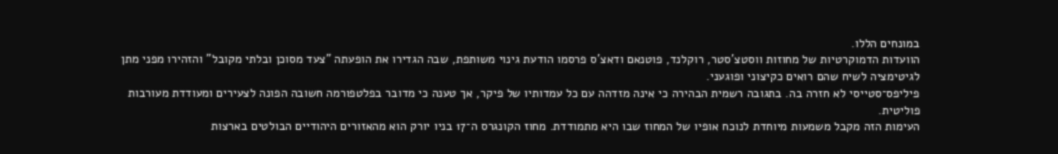במונחים הללו.
הוועדות הדמוקרטיות של מחוזות ווסטצ'סטר, רוקלנד, פוטנאם ודאצ'ס פרסמו הודעת גינוי משותפת, שבה הגדירו את הופעתה "צעד מסוכן ובלתי מקובל" והזהירו מפני מתן לגיטימציה לשיח שהם רואים כקיצוני ופוגעני.
פיליפס־סטייסי לא חזרה בה. בתגובה רשמית הבהירה כי אינה מזדהה עם כל עמדותיו של פיקר, אך טענה כי מדובר בפלטפורמה חשובה הפונה לצעירים ומעודדת מעורבות פוליטית.
העימות הזה מקבל משמעות מיוחדת לנוכח אופיו של המחוז שבו היא מתמודדת. מחוז הקונגרס ה־17 בניו יורק הוא מהאזורים היהודיים הבולטים בארצות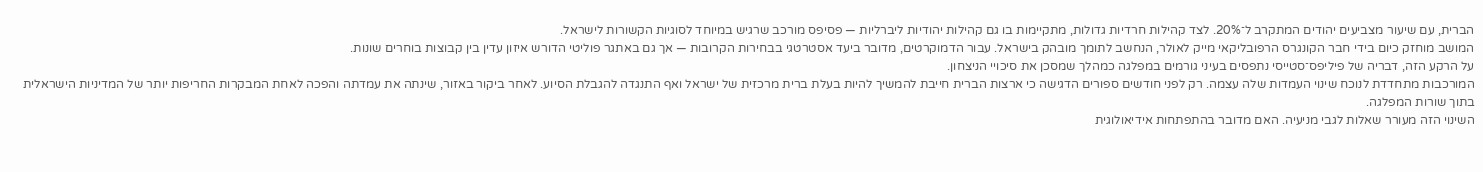הברית, עם שיעור מצביעים יהודים המתקרב ל־20%. לצד קהילות חרדיות גדולות, מתקיימות בו גם קהילות יהודיות ליברליות — פסיפס מורכב שרגיש במיוחד לסוגיות הקשורות לישראל.
המושב מוחזק כיום בידי חבר הקונגרס הרפובליקאי מייק לאולר, הנחשב לתומך מובהק בישראל. עבור הדמוקרטים, מדובר ביעד אסטרטגי בבחירות הקרובות — אך גם באתגר פוליטי הדורש איזון עדין בין קבוצות בוחרים שונות.
על הרקע הזה, דבריה של פיליפס־סטייסי נתפסים בעיני גורמים במפלגה כמהלך שמסכן את סיכויי הניצחון.
המורכבות מתחדדת לנוכח שינוי העמדות שלה עצמה. רק לפני חודשים ספורים הדגישה כי ארצות הברית חייבת להמשיך להיות בעלת ברית מרכזית של ישראל ואף התנגדה להגבלת הסיוע. לאחר ביקור באזור, שינתה את עמדתה והפכה לאחת המבקרות החריפות יותר של המדיניות הישראלית בתוך שורות המפלגה.
השינוי הזה מעורר שאלות לגבי מניעיה. האם מדובר בהתפתחות אידיאולוגית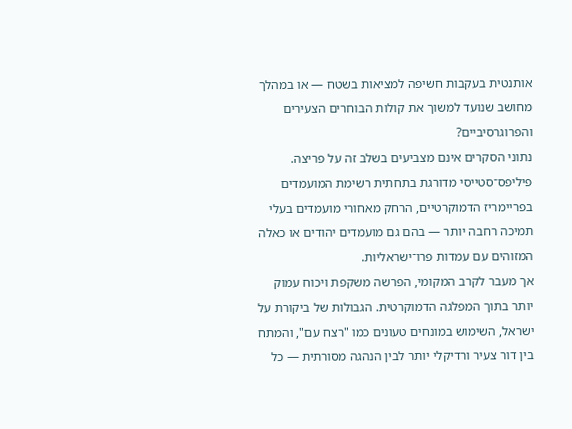אותנטית בעקבות חשיפה למציאות בשטח — או במהלך מחושב שנועד למשוך את קולות הבוחרים הצעירים והפרוגרסיביים?
נתוני הסקרים אינם מצביעים בשלב זה על פריצה. פיליפס־סטייסי מדורגת בתחתית רשימת המועמדים בפריימריז הדמוקרטיים, הרחק מאחורי מועמדים בעלי תמיכה רחבה יותר — בהם גם מועמדים יהודים או כאלה המזוהים עם עמדות פרו־ישראליות.
אך מעבר לקרב המקומי, הפרשה משקפת ויכוח עמוק יותר בתוך המפלגה הדמוקרטית. הגבולות של ביקורת על ישראל, השימוש במונחים טעונים כמו "רצח עם", והמתח בין דור צעיר ורדיקלי יותר לבין הנהגה מסורתית — כל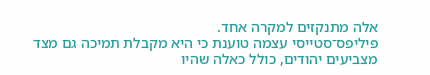אלה מתנקזים למקרה אחד.
פיליפס־סטייסי עצמה טוענת כי היא מקבלת תמיכה גם מצד מצביעים יהודים, כולל כאלה שהיו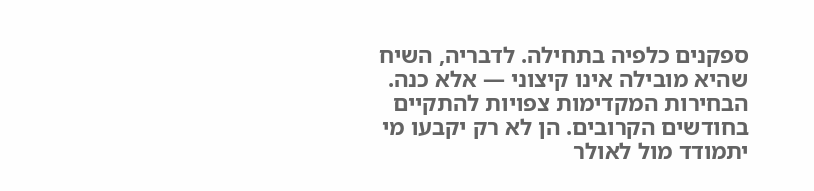ספקנים כלפיה בתחילה. לדבריה, השיח שהיא מובילה אינו קיצוני — אלא כנה.
הבחירות המקדימות צפויות להתקיים בחודשים הקרובים. הן לא רק יקבעו מי יתמודד מול לאולר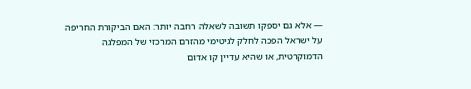— אלא גם יספקו תשובה לשאלה רחבה יותר: האם הביקורת החריפה על ישראל הפכה לחלק לגיטימי מהזרם המרכזי של המפלגה הדמוקרטית, או שהיא עדיין קו אדום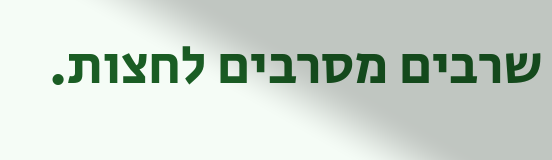שרבים מסרבים לחצות.